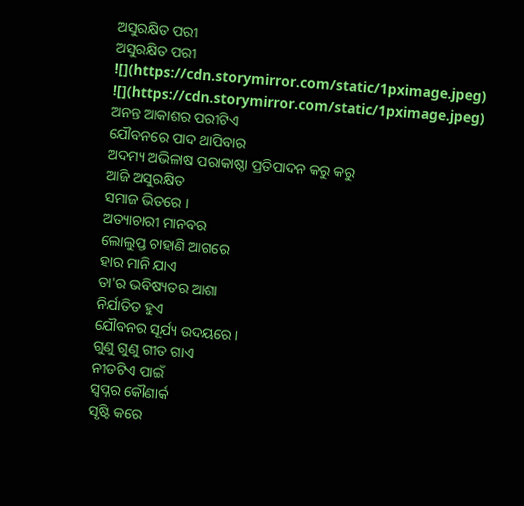ଅସୁରକ୍ଷିତ ପରୀ
ଅସୁରକ୍ଷିତ ପରୀ
![](https://cdn.storymirror.com/static/1pximage.jpeg)
![](https://cdn.storymirror.com/static/1pximage.jpeg)
ଅନନ୍ତ ଆକାଶର ପରୀଟିଏ
ଯୌବନରେ ପାଦ ଥାପିବାର
ଅଦମ୍ୟ ଅଭିଳାଷ ପରାକାଷ୍ଠା ପ୍ରତିପାଦନ କରୁ କରୁ
ଆଜି ଅସୁରକ୍ଷିତ
ସମାଜ ଭିତରେ ।
ଅତ୍ୟାଚାରୀ ମାନବର
ଲୋଲୁପ୍ତ ଚାହାଣି ଆଗରେ
ହାର ମାନି ଯାଏ
ତା'ର ଭବିଷ୍ୟତର ଆଶା
ନିର୍ଯାତିତ ହୁଏ
ଯୌବନର ସୂର୍ଯ୍ୟ ଉଦୟରେ ।
ଗୁଣୁ ଗୁଣୁ ଗୀତ ଗାଏ
ନୀଡଟିଏ ପାଇଁ
ସ୍ବପ୍ନର କୌଣାର୍କ
ସୃଷ୍ଟି କରେ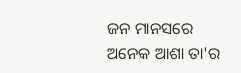ଜନ ମାନସରେ
ଅନେକ ଆଶା ତା'ର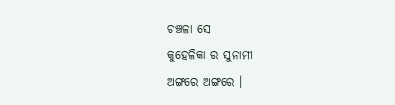ଚଞ୍ଚଳା ସେ
କୁହେଳିକା ର ସୁନାମୀ
ଅଙ୍ଗରେ ଅଙ୍ଗରେ ।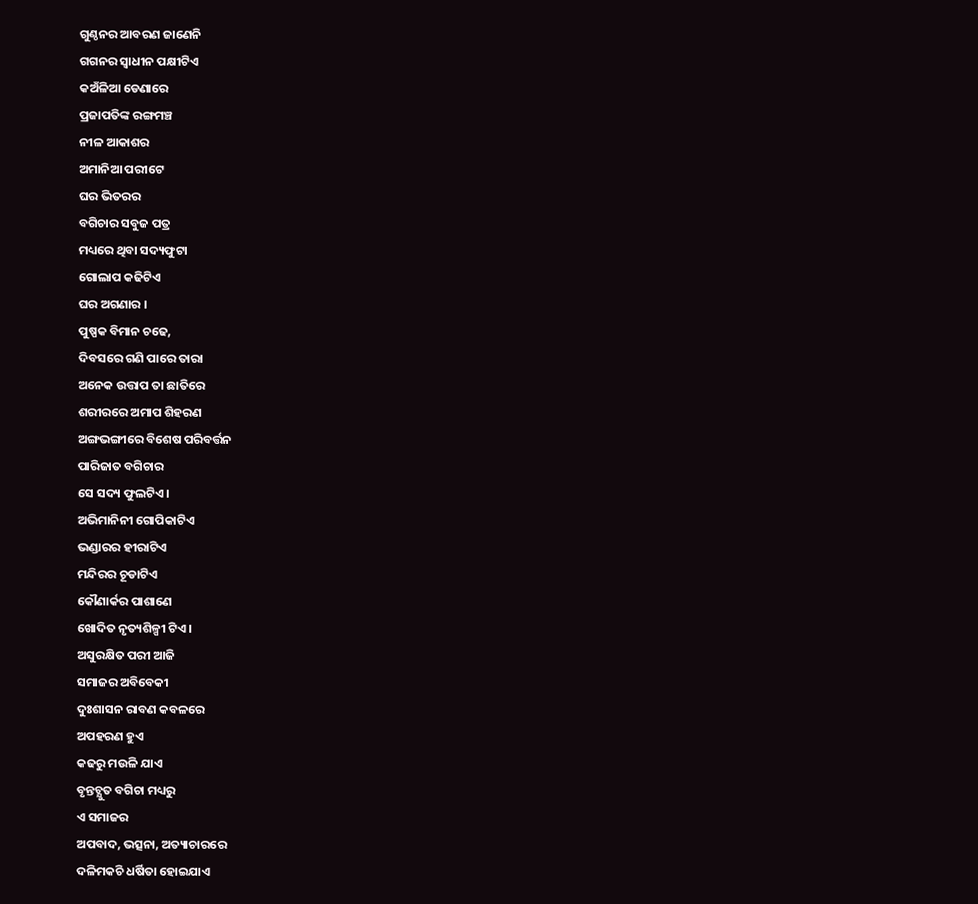ଗୁଣ୍ଠନର ଆବରଣ ଜାଣେନି
ଗଗନର ସ୍ବାଧୀନ ପକ୍ଷୀଟିଏ
କଅଁଳିଆ ଡେଣାରେ
ପ୍ରଜାପତିଙ୍କ ରଙ୍ଗମଞ୍ଚ
ନୀଳ ଆକାଶର
ଅମାନିଆ ପରୀଟେ
ଘର ଭିତରର
ବଗିଚାର ସବୁଜ ପତ୍ର
ମଧ୍ୟରେ ଥିବା ସଦ୍ୟଫୁଟା
ଗୋଲାପ କଢିଟିଏ
ଘର ଅଗଣାର ।
ପୁଷ୍ପକ ବିମାନ ଚଢେ,
ଦିବସରେ ଗଣି ପାରେ ତାରା
ଅନେକ ଉତ୍ତାପ ତା ଛାତିରେ
ଶରୀରରେ ଅମାପ ଶିହରଣ
ଅଙ୍ଗଭଙ୍ଗୀରେ ବିଶେଷ ପରିବର୍ତ୍ତନ
ପାରିଜାତ ବଗିଚାର
ସେ ସଦ୍ୟ ଫୁଲଟିଏ।
ଅଭିମାନିନୀ ଗୋପିକାଟିଏ
ଭଣ୍ଡାରର ହୀରାଟିଏ
ମନ୍ଦିରର ଚୂଡାଟିଏ
କୌଣାର୍କର ପାଶାଣେ
ଖୋଦିତ ନୃତ୍ୟଶିଳ୍ପୀ ଟିଏ ।
ଅସୁରକ୍ଷିତ ପରୀ ଆଜି
ସମାଜର ଅବିବେକୀ
ଦୁଃଶାସନ ରାବଣ କବଳରେ
ଅପହରଣ ହୁଏ
କଢରୁ ମଉଳି ଯାଏ
ବୃନ୍ତଚ୍ଯୁତ ବଗିଚା ମଧ୍ୟରୁ
ଏ ସମାଜର
ଅପବାଦ, ଭତ୍ସନା, ଅତ୍ୟାଚାରରେ
ଦଳିମକଚି ଧର୍ଷିତା ହୋଇଯାଏ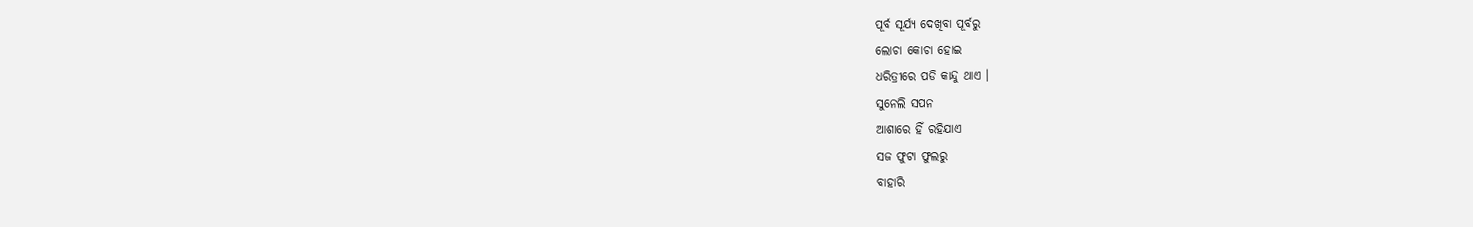ପୂର୍ବ ସୂର୍ଯ୍ୟ ଦେଖିବା ପୂର୍ବରୁ
ଲୋଚା କୋଚା ହୋଇ
ଧରିତ୍ରୀରେ ପଡି କାନ୍ଦୁ ଥାଏ ।
ସୁନେଲି ସପନ
ଆଶାରେ ହିଁ ରହିଯାଏ
ସଜ ଫୁଟା ଫୁଲରୁ
ବାହାରି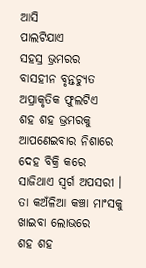ଆସି
ପାଲଟିଯାଏ
ସହସ୍ର ଭ୍ରମରର
ବାସହୀନ ବୃନ୍ତଚ୍ୟୁତ
ଅପ୍ରାକୃତିକ ଫୁଲଟିଏ
ଶହ ଶହ ଭ୍ରମରକୁ
ଆପଣେଇବାର ନିଶାରେ
ଦେହ ବିକ୍ରି କରେ
ସାଜିଥାଏ ସ୍ବର୍ଗ ଅପସରୀ ।
ତା କଅଁଳିଆ କଞ୍ଚା ମାଂସକୁ
ଖାଇବା ଲୋଭରେ
ଶହ ଶହ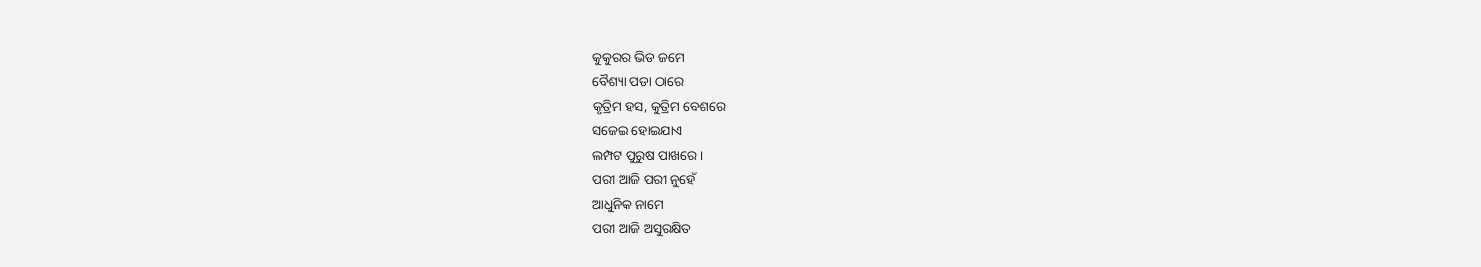କୁକୁରର ଭିଡ ଜମେ
ବୈଶ୍ୟା ପଡା ଠାରେ
କୃତ୍ରିମ ହସ, କୁତ୍ରିମ ବେଶରେ
ସଜେଇ ହୋଇଯାଏ
ଲମ୍ପଟ ପୁରୁଷ ପାଖରେ ।
ପରୀ ଆଜି ପରୀ ନୁହେଁ
ଆଧୁନିକ ନାମେ
ପରୀ ଆଜି ଅସୁରକ୍ଷିତ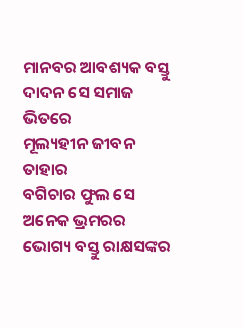ମାନବର ଆବଶ୍ୟକ ବସ୍ତୁ
ଦାଦନ ସେ ସମାଜ ଭିତରେ
ମୂଲ୍ୟହୀନ ଜୀବନ ତାହାର
ବଗିଚାର ଫୁଲ ସେ
ଅନେକ ଭ୍ରମରର
ଭୋଗ୍ୟ ବସ୍ତୁ ରାକ୍ଷସଙ୍କର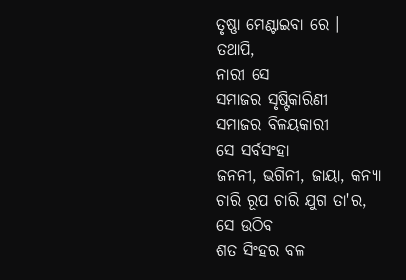ତୃଷ୍ଣା ମେଣ୍ଟାଇବା ରେ ।
ତଥାପି,
ନାରୀ ସେ
ସମାଜର ସୃଷ୍ଟିକାରିଣୀ
ସମାଜର ବିଳୟକାରୀ
ସେ ସର୍ବସଂହା
ଜନନୀ, ଭଗିନୀ, ଜାୟା, କନ୍ୟା
ଚାରି ରୂପ ଚାରି ଯୁଗ ତା'ର,
ସେ ଉଠିବ
ଶତ ସିଂହର ବଳ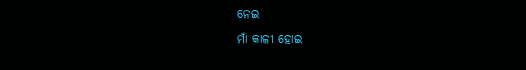ନେଇ
ମାଁ କାଳୀ ହୋଇ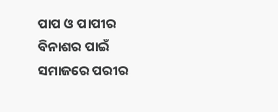ପାପ ଓ ପାପୀର
ବିନାଶର ପାଇଁ
ସମାଜରେ ପରୀର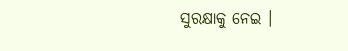ସୁରକ୍ଷାକୁ ନେଇ ।